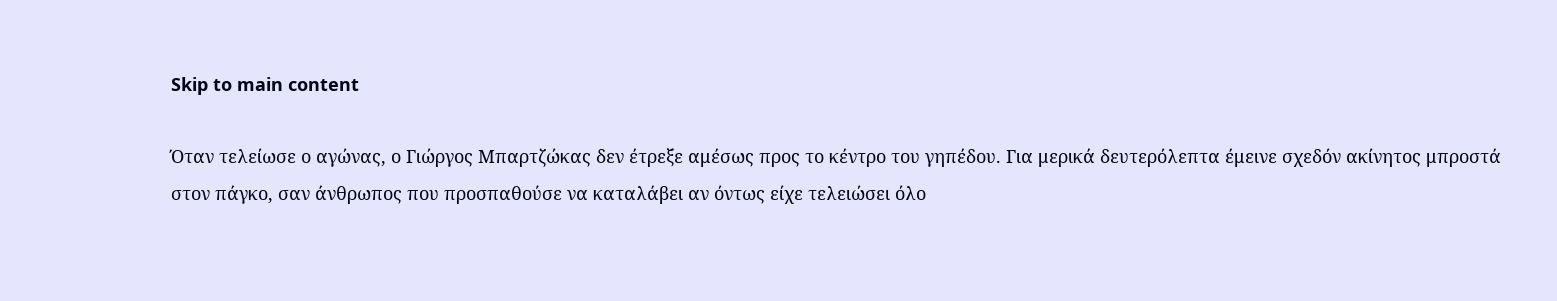Skip to main content

Όταν τελείωσε ο αγώνας, ο Γιώργος Μπαρτζώκας δεν έτρεξε αμέσως προς το κέντρο του γηπέδου. Για μερικά δευτερόλεπτα έμεινε σχεδόν ακίνητος μπροστά στον πάγκο, σαν άνθρωπος που προσπαθούσε να καταλάβει αν όντως είχε τελειώσει όλο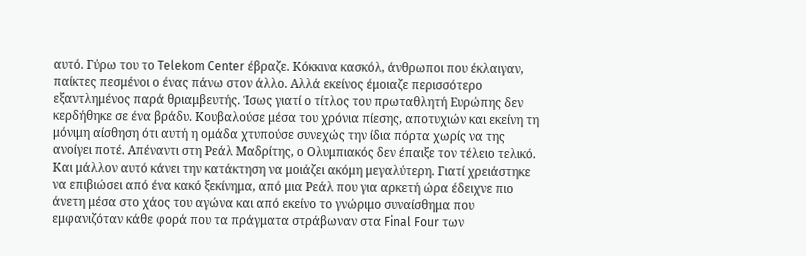αυτό. Γύρω του το Telekom Center έβραζε. Κόκκινα κασκόλ, άνθρωποι που έκλαιγαν, παίκτες πεσμένοι ο ένας πάνω στον άλλο. Αλλά εκείνος έμοιαζε περισσότερο εξαντλημένος παρά θριαμβευτής. Ίσως γιατί ο τίτλος του πρωταθλητή Ευρώπης δεν κερδήθηκε σε ένα βράδυ. Κουβαλούσε μέσα του χρόνια πίεσης, αποτυχιών και εκείνη τη μόνιμη αίσθηση ότι αυτή η ομάδα χτυπούσε συνεχώς την ίδια πόρτα χωρίς να της ανοίγει ποτέ. Απέναντι στη Ρεάλ Μαδρίτης, ο Ολυμπιακός δεν έπαιξε τον τέλειο τελικό. Και μάλλον αυτό κάνει την κατάκτηση να μοιάζει ακόμη μεγαλύτερη. Γιατί χρειάστηκε να επιβιώσει από ένα κακό ξεκίνημα, από μια Ρεάλ που για αρκετή ώρα έδειχνε πιο άνετη μέσα στο χάος του αγώνα και από εκείνο το γνώριμο συναίσθημα που εμφανιζόταν κάθε φορά που τα πράγματα στράβωναν στα Final Four των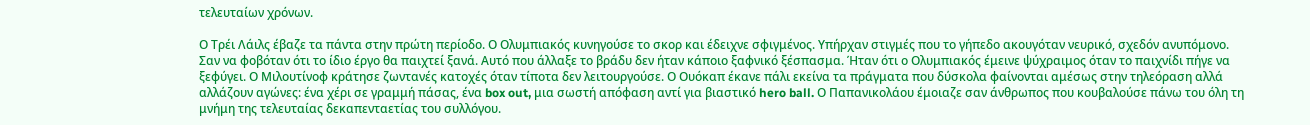τελευταίων χρόνων.

Ο Τρέι Λάιλς έβαζε τα πάντα στην πρώτη περίοδο. Ο Ολυμπιακός κυνηγούσε το σκορ και έδειχνε σφιγμένος. Υπήρχαν στιγμές που το γήπεδο ακουγόταν νευρικό, σχεδόν ανυπόμονο. Σαν να φοβόταν ότι το ίδιο έργο θα παιχτεί ξανά. Αυτό που άλλαξε το βράδυ δεν ήταν κάποιο ξαφνικό ξέσπασμα. Ήταν ότι ο Ολυμπιακός έμεινε ψύχραιμος όταν το παιχνίδι πήγε να ξεφύγει. Ο Μιλουτίνοφ κράτησε ζωντανές κατοχές όταν τίποτα δεν λειτουργούσε. Ο Ουόκαπ έκανε πάλι εκείνα τα πράγματα που δύσκολα φαίνονται αμέσως στην τηλεόραση αλλά αλλάζουν αγώνες: ένα χέρι σε γραμμή πάσας, ένα box out, μια σωστή απόφαση αντί για βιαστικό hero ball. Ο Παπανικολάου έμοιαζε σαν άνθρωπος που κουβαλούσε πάνω του όλη τη μνήμη της τελευταίας δεκαπενταετίας του συλλόγου.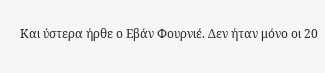Και ύστερα ήρθε ο Εβάν Φουρνιέ. Δεν ήταν μόνο οι 20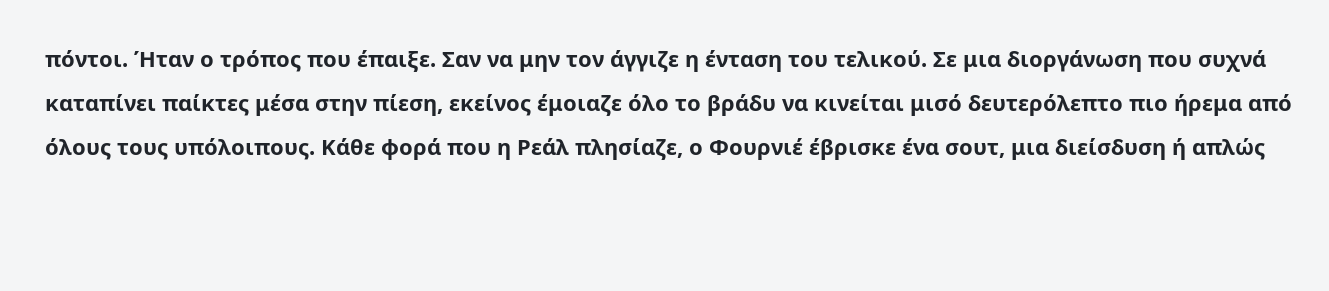πόντοι. Ήταν ο τρόπος που έπαιξε. Σαν να μην τον άγγιζε η ένταση του τελικού. Σε μια διοργάνωση που συχνά καταπίνει παίκτες μέσα στην πίεση, εκείνος έμοιαζε όλο το βράδυ να κινείται μισό δευτερόλεπτο πιο ήρεμα από όλους τους υπόλοιπους. Κάθε φορά που η Ρεάλ πλησίαζε, ο Φουρνιέ έβρισκε ένα σουτ, μια διείσδυση ή απλώς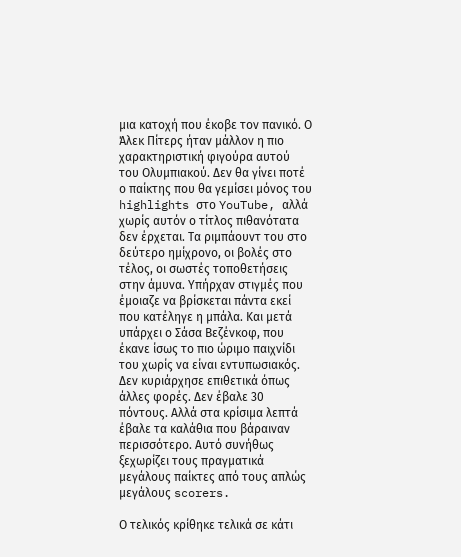μια κατοχή που έκοβε τον πανικό. Ο Άλεκ Πίτερς ήταν μάλλον η πιο χαρακτηριστική φιγούρα αυτού του Ολυμπιακού. Δεν θα γίνει ποτέ ο παίκτης που θα γεμίσει μόνος του highlights στο YouTube, αλλά χωρίς αυτόν ο τίτλος πιθανότατα δεν έρχεται. Τα ριμπάουντ του στο δεύτερο ημίχρονο, οι βολές στο τέλος, οι σωστές τοποθετήσεις στην άμυνα. Υπήρχαν στιγμές που έμοιαζε να βρίσκεται πάντα εκεί που κατέληγε η μπάλα. Και μετά υπάρχει ο Σάσα Βεζένκοφ, που έκανε ίσως το πιο ώριμο παιχνίδι του χωρίς να είναι εντυπωσιακός. Δεν κυριάρχησε επιθετικά όπως άλλες φορές. Δεν έβαλε 30 πόντους. Αλλά στα κρίσιμα λεπτά έβαλε τα καλάθια που βάραιναν περισσότερο. Αυτό συνήθως ξεχωρίζει τους πραγματικά μεγάλους παίκτες από τους απλώς μεγάλους scorers.

Ο τελικός κρίθηκε τελικά σε κάτι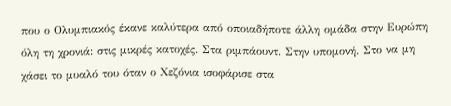που ο Ολυμπιακός έκανε καλύτερα από οποιαδήποτε άλλη ομάδα στην Ευρώπη όλη τη χρονιά: στις μικρές κατοχές. Στα ριμπάουντ. Στην υπομονή. Στο να μη χάσει το μυαλό του όταν ο Χεζόνια ισοφάρισε στα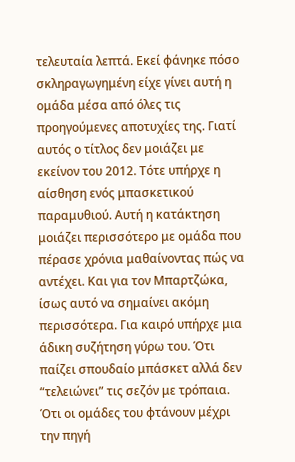τελευταία λεπτά. Εκεί φάνηκε πόσο σκληραγωγημένη είχε γίνει αυτή η ομάδα μέσα από όλες τις προηγούμενες αποτυχίες της. Γιατί αυτός ο τίτλος δεν μοιάζει με εκείνον του 2012. Τότε υπήρχε η αίσθηση ενός μπασκετικού παραμυθιού. Αυτή η κατάκτηση μοιάζει περισσότερο με ομάδα που πέρασε χρόνια μαθαίνοντας πώς να αντέχει. Και για τον Μπαρτζώκα, ίσως αυτό να σημαίνει ακόμη περισσότερα. Για καιρό υπήρχε μια άδικη συζήτηση γύρω του. Ότι παίζει σπουδαίο μπάσκετ αλλά δεν “τελειώνει” τις σεζόν με τρόπαια. Ότι οι ομάδες του φτάνουν μέχρι την πηγή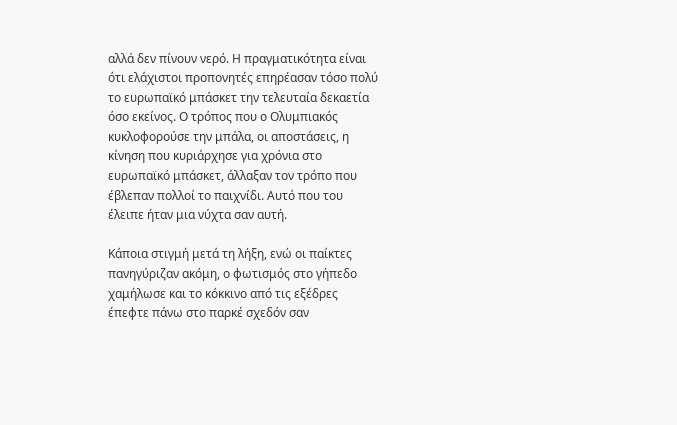αλλά δεν πίνουν νερό. Η πραγματικότητα είναι ότι ελάχιστοι προπονητές επηρέασαν τόσο πολύ το ευρωπαϊκό μπάσκετ την τελευταία δεκαετία όσο εκείνος. Ο τρόπος που ο Ολυμπιακός κυκλοφορούσε την μπάλα, οι αποστάσεις, η κίνηση που κυριάρχησε για χρόνια στο ευρωπαϊκό μπάσκετ, άλλαξαν τον τρόπο που έβλεπαν πολλοί το παιχνίδι. Αυτό που του έλειπε ήταν μια νύχτα σαν αυτή.

Κάποια στιγμή μετά τη λήξη, ενώ οι παίκτες πανηγύριζαν ακόμη, ο φωτισμός στο γήπεδο χαμήλωσε και το κόκκινο από τις εξέδρες έπεφτε πάνω στο παρκέ σχεδόν σαν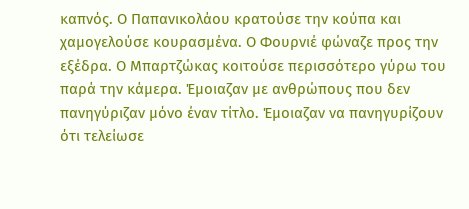καπνός. Ο Παπανικολάου κρατούσε την κούπα και χαμογελούσε κουρασμένα. Ο Φουρνιέ φώναζε προς την εξέδρα. Ο Μπαρτζώκας κοιτούσε περισσότερο γύρω του παρά την κάμερα. Έμοιαζαν με ανθρώπους που δεν πανηγύριζαν μόνο έναν τίτλο. Έμοιαζαν να πανηγυρίζουν ότι τελείωσε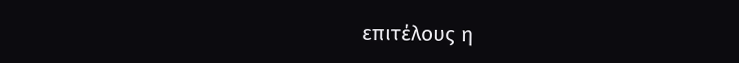επιτέλους η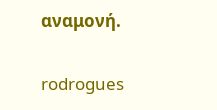αναμονή.

rodrogues